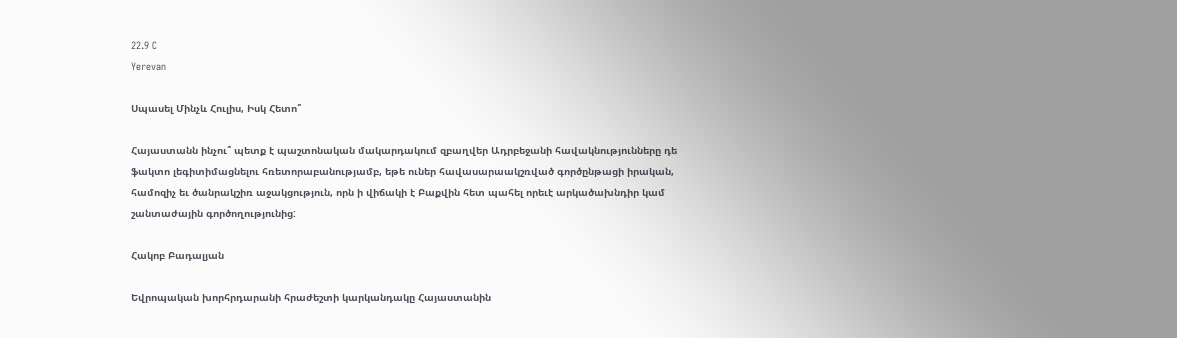22.9 C
Yerevan

Սպասել Մինչև Հուլիս, Իսկ Հետո՞

Հայաստանն ինչու՞ պետք է պաշտոնական մակարդակում զբաղվեր Ադրբեջանի հավակնությունները դե ֆակտո լեգիտիմացնելու հռետորաբանությամբ, եթե ուներ հավասարաակշռված գործընթացի իրական, համոզիչ եւ ծանրակշիռ աջակցություն, որն ի վիճակի է Բաքվին հետ պահել որեւէ արկածախնդիր կամ շանտաժային գործողությունից:

Հակոբ Բադալյան

Եվրոպական խորհրդարանի հրաժեշտի կարկանդակը Հայաստանին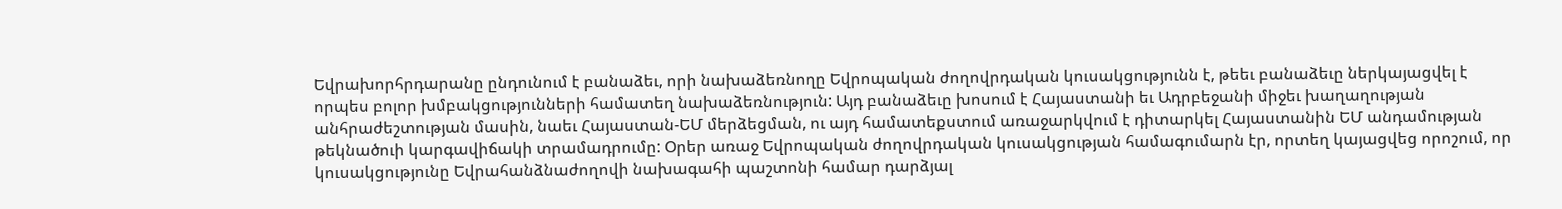Եվրախորհրդարանը ընդունում է բանաձեւ, որի նախաձեռնողը Եվրոպական ժողովրդական կուսակցությունն է, թեեւ բանաձեւը ներկայացվել է որպես բոլոր խմբակցությունների համատեղ նախաձեռնություն: Այդ բանաձեւը խոսում է Հայաստանի եւ Ադրբեջանի միջեւ խաղաղության անհրաժեշտության մասին, նաեւ Հայաստան-ԵՄ մերձեցման, ու այդ համատեքստում առաջարկվում է դիտարկել Հայաստանին ԵՄ անդամության թեկնածուի կարգավիճակի տրամադրումը: Օրեր առաջ Եվրոպական ժողովրդական կուսակցության համագումարն էր, որտեղ կայացվեց որոշում, որ կուսակցությունը Եվրահանձնաժողովի նախագահի պաշտոնի համար դարձյալ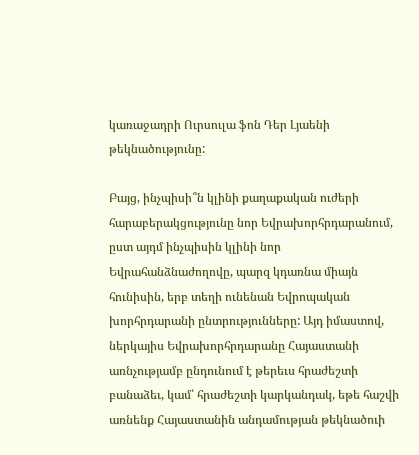կառաջադրի Ուրսուլա ֆոն Դեր Լյաենի թեկնածությունը:

Բայց, ինչպիսի՞ն կլինի քաղաքական ուժերի հարաբերակցությունը նոր Եվրախորհրդարանում, ըստ այդմ ինչպիսին կլինի նոր Եվրահանձնաժողովը, պարզ կդառնա միայն հունիսին, երբ տեղի ունենան Եվրոպական խորհրդարանի ընտրությունները: Այդ իմաստով, ներկայիս Եվրախորհրդարանը Հայաստանի առնչությամբ ընդունում է թերեւս հրաժեշտի բանաձեւ, կամ՝ հրաժեշտի կարկանդակ, եթե հաշվի առնենք Հայաստանին անդամության թեկնածուի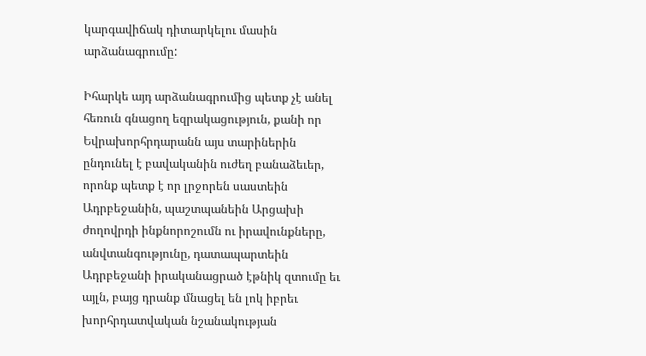կարգավիճակ դիտարկելու մասին արձանագրումը:

Իհարկե այդ արձանագրումից պետք չէ անել հեռուն գնացող եզրակացություն, քանի որ Եվրախորհրդարանն այս տարիներին ընդունել է բավականին ուժեղ բանաձեւեր, որոնք պետք է որ լրջորեն սաստեին Ադրբեջանին, պաշտպանեին Արցախի ժողովրդի ինքնորոշումն ու իրավունքները, անվտանգությունը, դատապարտեին Ադրբեջանի իրականացրած էթնիկ զտումը եւ այլն, բայց դրանք մնացել են լոկ իբրեւ խորհրդատվական նշանակության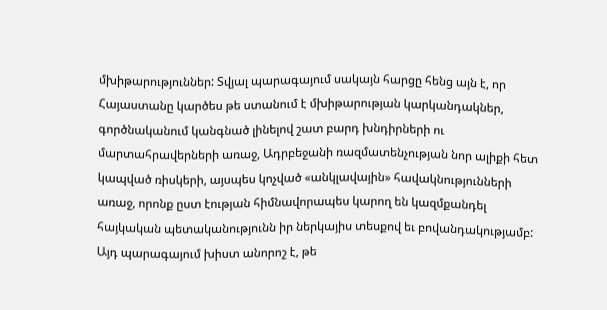մխիթարություններ: Տվյալ պարագայում սակայն հարցը հենց այն է, որ Հայաստանը կարծես թե ստանում է մխիթարության կարկանդակներ, գործնականում կանգնած լինելով շատ բարդ խնդիրների ու մարտահրավերների առաջ, Ադրբեջանի ռազմատենչության նոր ալիքի հետ կապված ռիսկերի, այսպես կոչված «անկլավային» հավակնությունների առաջ, որոնք ըստ էության հիմնավորապես կարող են կազմքանդել հայկական պետականությունն իր ներկայիս տեսքով եւ բովանդակությամբ: Այդ պարագայում խիստ անորոշ է, թե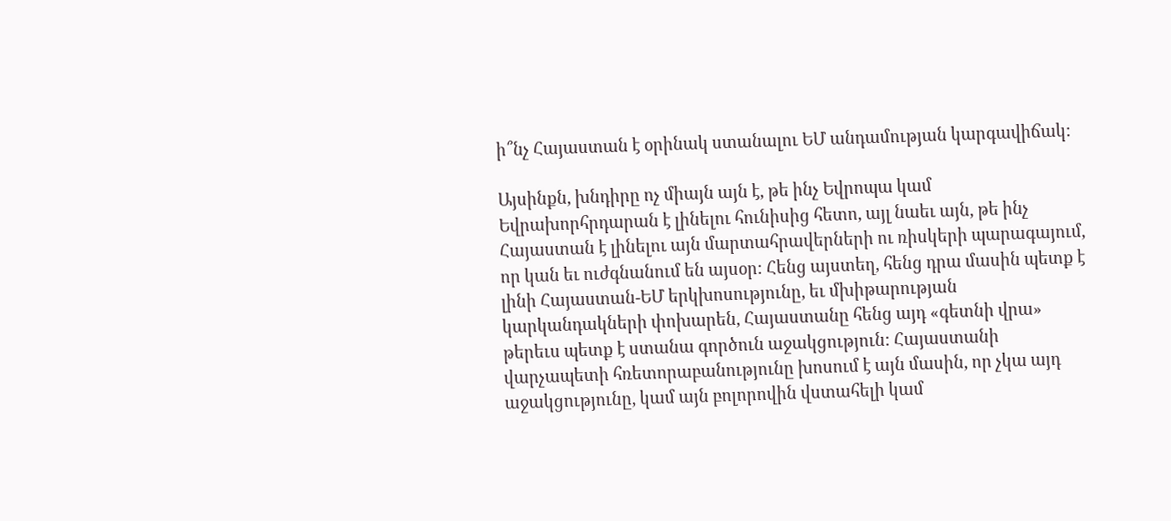ի՞նչ Հայաստան է օրինակ ստանալու ԵՄ անդամության կարգավիճակ:

Այսինքն, խնդիրը ոչ միայն այն է, թե ինչ Եվրոպա կամ Եվրախորհրդարան է լինելու հունիսից հետո, այլ նաեւ այն, թե ինչ Հայաստան է լինելու այն մարտահրավերների ու ռիսկերի պարագայում, որ կան եւ ուժգնանում են այսօր: Հենց այստեղ, հենց դրա մասին պետք է լինի Հայաստան-ԵՄ երկխոսությունը, եւ մխիթարության կարկանդակների փոխարեն, Հայաստանը հենց այդ «գետնի վրա» թերեւս պետք է ստանա գործուն աջակցություն: Հայաստանի վարչապետի հռետորաբանությունը խոսում է այն մասին, որ չկա այդ աջակցությունը, կամ այն բոլորովին վստահելի կամ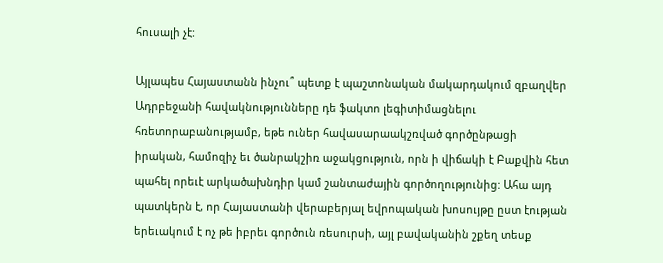հուսալի չէ:

Այլապես Հայաստանն ինչու՞ պետք է պաշտոնական մակարդակում զբաղվեր Ադրբեջանի հավակնությունները դե ֆակտո լեգիտիմացնելու հռետորաբանությամբ, եթե ուներ հավասարաակշռված գործընթացի իրական, համոզիչ եւ ծանրակշիռ աջակցություն, որն ի վիճակի է Բաքվին հետ պահել որեւէ արկածախնդիր կամ շանտաժային գործողությունից: Ահա այդ պատկերն է, որ Հայաստանի վերաբերյալ եվրոպական խոսույթը ըստ էության երեւակում է ոչ թե իբրեւ գործուն ռեսուրսի, այլ բավականին շքեղ տեսք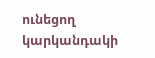ունեցող կարկանդակի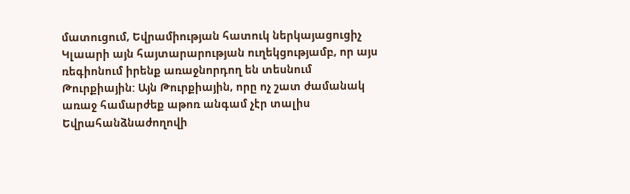մատուցում, Եվրամիության հատուկ ներկայացուցիչ Կլաարի այն հայտարարության ուղեկցությամբ, որ այս ռեգիոնում իրենք առաջնորդող են տեսնում Թուրքիային: Այն Թուրքիային, որը ոչ շատ ժամանակ առաջ համարժեք աթոռ անգամ չէր տալիս Եվրահանձնաժողովի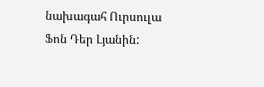նախագահ Ուրսուլա Ֆոն Դեր Լյանին: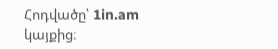Հոդվածը՝ 1in.am կայքից։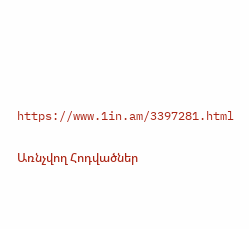https://www.1in.am/3397281.html

Առնչվող Հոդվածներ